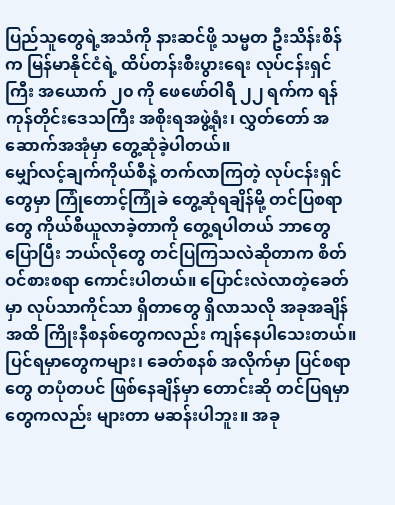ပြည်သူတွေရဲ့အသံကို နားဆင်ဖို့ သမ္မတ ဦးသိန်းစိန်က မြန်မာနိုင်ငံရဲ့ ထိပ်တန်းစီးပွားရေး လုပ်ငန်းရှင်ကြီး အယောက် ၂၀ ကို ဖေဖော်ဝါရီ ၂၂ ရက်က ရန်ကုန်တိုင်းဒေသကြီး အစိုးရအဖွဲ့ရုံး၊ လွှတ်တော် အဆောက်အအုံမှာ တွေ့ဆုံခဲ့ပါတယ်။
မျှော်လင့်ချက်ကိုယ်စီနဲ့ တက်လာကြတဲ့ လုပ်ငန်းရှင်တွေမှာ ကြုံတောင့်ကြုံခဲ တွေ့ဆုံရချိန်မို့ တင်ပြစရာတွေ ကိုယ်စီယူလာခဲ့တာကို တွေ့ရပါတယ် ဘာတွေပြောပြီး ဘယ်လိုတွေ တင်ပြကြသလဲဆိုတာက စိတ်ဝင်စားစရာ ကောင်းပါတယ်။ ပြောင်းလဲလာတဲ့ခေတ်မှာ လုပ်သာကိုင်သာ ရှိတာတွေ ရှိလာသလို အခုအချိန်အထိ ကြိုးနီစနစ်တွေကလည်း ကျန်နေပါသေးတယ်။ ပြင်ရမှာတွေကများ၊ ခေတ်စနစ် အလိုက်မှာ ပြင်စရာတွေ တပုံတပင် ဖြစ်နေချိန်မှာ တောင်းဆို တင်ပြရမှာတွေကလည်း များတာ မဆန်းပါဘူး။ အခု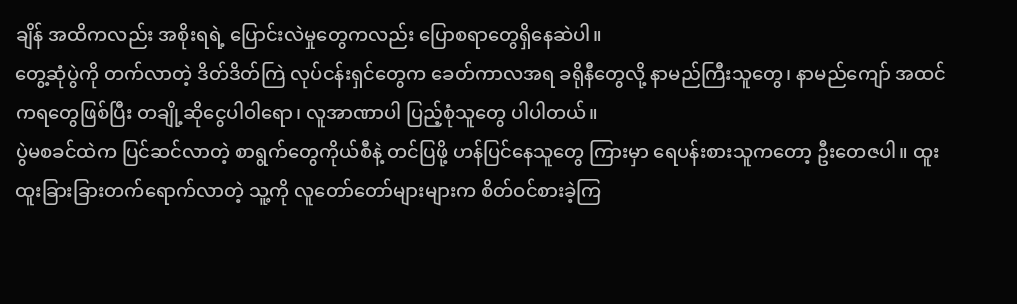ချိန် အထိကလည်း အစိုးရရဲ့ ပြောင်းလဲမှုတွေကလည်း ပြောစရာတွေရှိနေဆဲပါ။
တွေ့ဆုံပွဲကို တက်လာတဲ့ ဒိတ်ဒိတ်ကြဲ လုပ်ငန်းရှင်တွေက ခေတ်ကာလအရ ခရိုနီတွေလို့ နာမည်ကြီးသူတွေ၊ နာမည်ကျော် အထင်ကရတွေဖြစ်ပြီး တချို့ဆိုငွေပါဝါရော၊ လူအာဏာပါ ပြည့်စုံသူတွေ ပါပါတယ်။
ပွဲမစခင်ထဲက ပြင်ဆင်လာတဲ့ စာရွက်တွေကိုယ်စီနဲ့ တင်ပြဖို့ ဟန်ပြင်နေသူတွေ ကြားမှာ ရေပန်းစားသူကတော့ ဦးတေဇပါ။ ထူးထူးခြားခြားတက်ရောက်လာတဲ့ သူ့ကို လူတော်တော်များများက စိတ်ဝင်စားခဲ့ကြ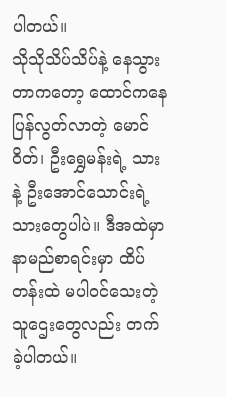ပါတယ်။
သိုသိုသိပ်သိပ်နဲ့ နေသွားတာကတော့ ထောင်ကနေ ပြန်လွတ်လာတဲ့ မောင်ဝိတ်၊ ဦးရွှေမန်းရဲ့ သားနဲ့ ဦးအောင်သောင်းရဲ့ သားတွေပါပဲ။ ဒီအထဲမှာ နာမည်စာရင်းမှာ ထိပ်တန်းထဲ မပါဝင်သေးတဲ့ သူဌေးတွေလည်း တက်ခဲ့ပါတယ်။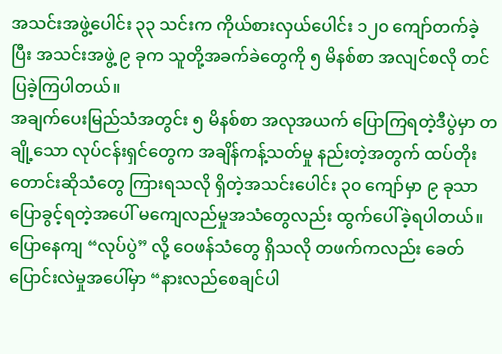အသင်းအဖွဲ့ပေါင်း ၃၃ သင်းက ကိုယ်စားလှယ်ပေါင်း ၁၂၀ ကျော်တက်ခဲ့ပြီး အသင်းအဖွဲ့ ၉ ခုက သူတို့အခက်ခဲတွေကို ၅ မိနစ်စာ အလျင်စလို တင်ပြခဲ့ကြပါတယ်။
အချက်ပေးမြည်သံအတွင်း ၅ မိနစ်စာ အလုအယက် ပြောကြရတဲ့ဒီပွဲမှာ တချို့သော လုပ်ငန်းရှင်တွေက အချိန်ကန့်သတ်မှု နည်းတဲ့အတွက် ထပ်တိုးတောင်းဆိုသံတွေ ကြားရသလို ရှိတဲ့အသင်းပေါင်း ၃၀ ကျော်မှာ ၉ ခုသာ ပြောခွင့်ရတဲ့အပေါ် မကျေလည်မှုအသံတွေလည်း ထွက်ပေါ်ခဲ့ရပါတယ်။
ပြောနေကျ “လုပ်ပွဲ” လို့ ဝေဖန်သံတွေ ရှိသလို တဖက်ကလည်း ခေတ်ပြောင်းလဲမှုအပေါ်မှာ “နားလည်စေချင်ပါ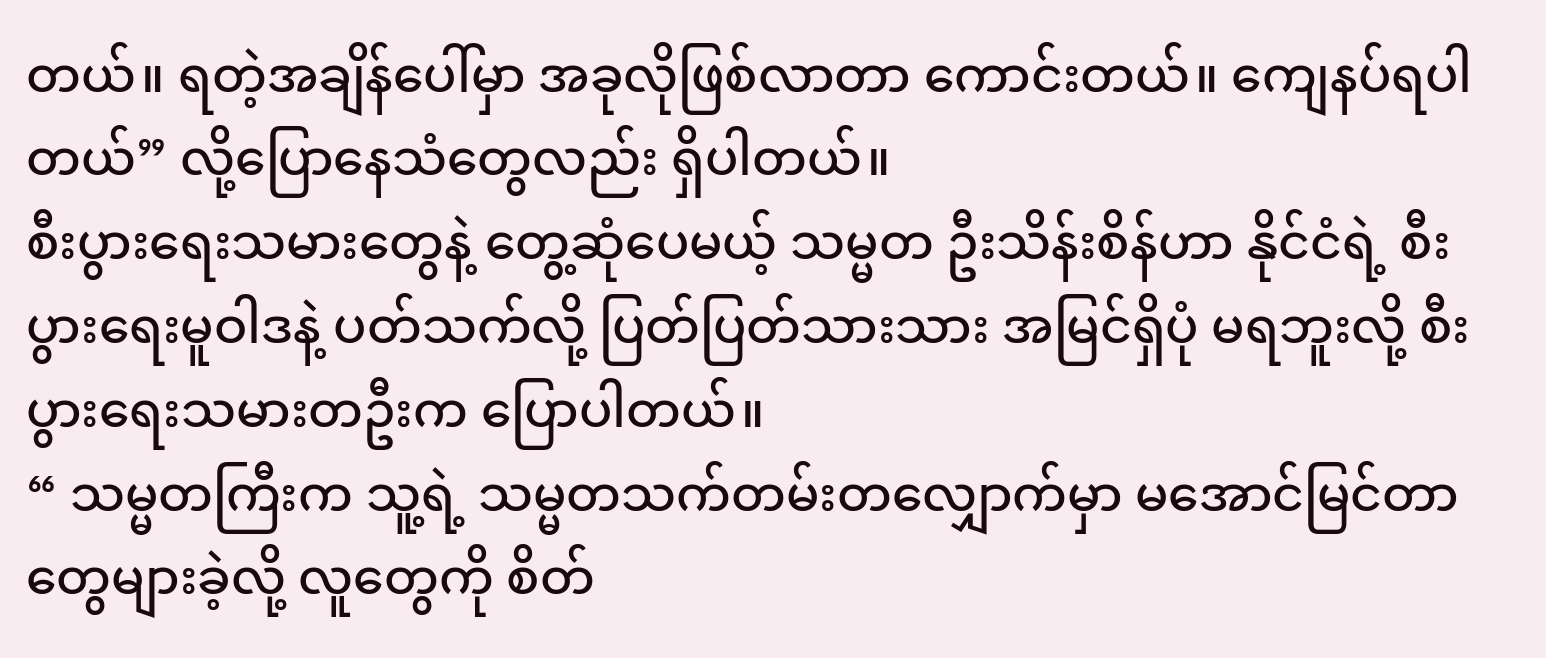တယ်။ ရတဲ့အချိန်ပေါ်မှာ အခုလိုဖြစ်လာတာ ကောင်းတယ်။ ကျေနပ်ရပါတယ်” လို့ပြောနေသံတွေလည်း ရှိပါတယ်။
စီးပွားရေးသမားတွေနဲ့ တွေ့ဆုံပေမယ့် သမ္မတ ဦးသိန်းစိန်ဟာ နိုင်ငံရဲ့ စီးပွားရေးမူဝါဒနဲ့ ပတ်သက်လို့ ပြတ်ပြတ်သားသား အမြင်ရှိပုံ မရဘူးလို့ စီးပွားရေးသမားတဦးက ပြောပါတယ်။
“ သမ္မတကြီးက သူ့ရဲ့ သမ္မတသက်တမ်းတလျှောက်မှာ မအောင်မြင်တာတွေများခဲ့လို့ လူတွေကို စိတ်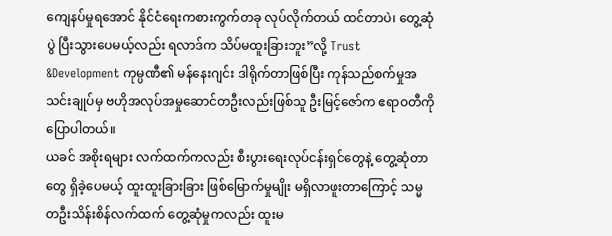ကျေနပ်မှုရအောင် နိုင်ငံရေးကစားကွက်တခု လုပ်လိုက်တယ် ထင်တာပဲ၊ တွေ့ဆုံပွဲ ပြီးသွားပေမယ့်လည်း ရလာဒ်က သိပ်မထူးခြားဘူး”လို့ Trust &Development ကုမ္ပဏီ၏ မန်နေးဂျင်း ဒါရိုက်တာဖြစ်ပြီး ကုန်သည်စက်မှုအသင်းချုပ်မှ ဗဟိုအလုပ်အမှုဆောင်တဦးလည်းဖြစ်သူ ဦးမြင့်ဇော်က ဧရာဝတီကို ပြောပါတယ်။
ယခင် အစိုးရများ လက်ထက်ကလည်း စီးပွားရေးလုပ်ငန်းရှင်တွေနဲ့ တွေ့ဆုံတာတွေ ရှိခဲ့ပေမယ့် ထူးထူးခြားခြား ဖြစ်မြောက်မှုမျိုး မရှိလာဖူးတာကြောင့် သမ္မတဦးသိန်းစိန်လက်ထက် တွေ့ဆုံမှုကလည်း ထူးမ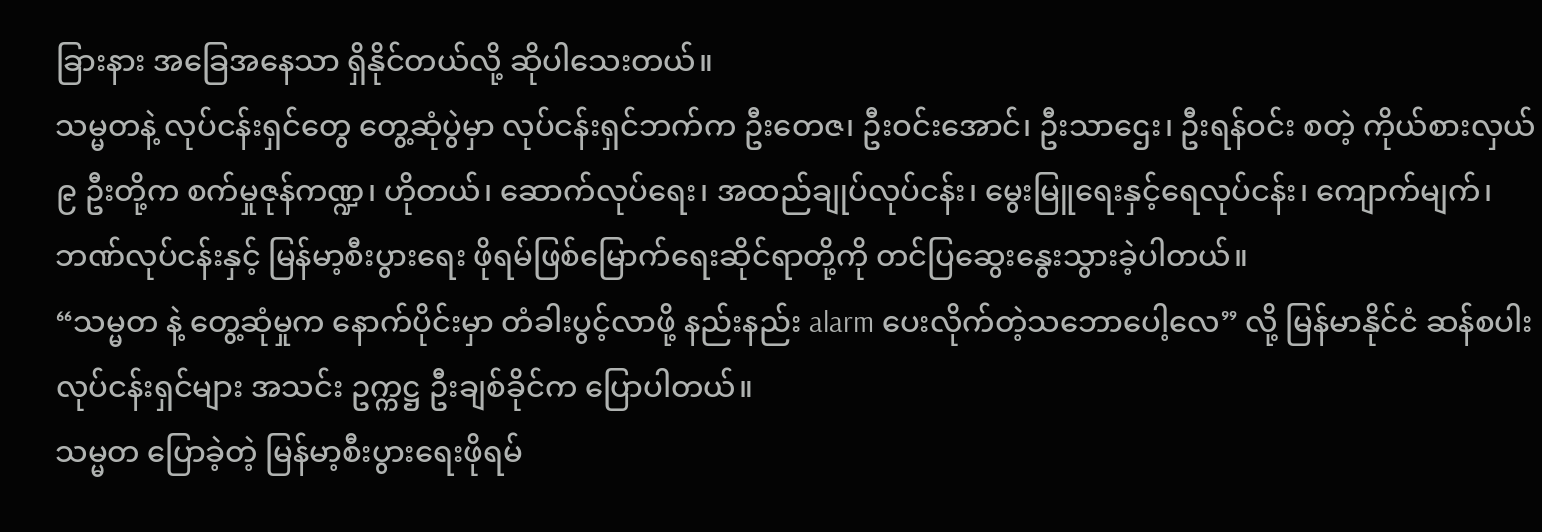ခြားနား အခြေအနေသာ ရှိနိုင်တယ်လို့ ဆိုပါသေးတယ်။
သမ္မတနဲ့ လုပ်ငန်းရှင်တွေ တွေ့ဆုံပွဲမှာ လုပ်ငန်းရှင်ဘက်က ဦးတေဇ၊ ဦးဝင်းအောင်၊ ဦးသာဌေး၊ ဦးရန်ဝင်း စတဲ့ ကိုယ်စားလှယ် ၉ ဦးတို့က စက်မှုဇုန်ကဏ္ဍ၊ ဟိုတယ်၊ ဆောက်လုပ်ရေး၊ အထည်ချုပ်လုပ်ငန်း၊ မွေးမြူရေးနှင့်ရေလုပ်ငန်း၊ ကျောက်မျက်၊ ဘဏ်လုပ်ငန်းနှင့် မြန်မာ့စီးပွားရေး ဖိုရမ်ဖြစ်မြောက်ရေးဆိုင်ရာတို့ကို တင်ပြဆွေးနွေးသွားခဲ့ပါတယ်။
“သမ္မတ နဲ့ တွေ့ဆုံမှုက နောက်ပိုင်းမှာ တံခါးပွင့်လာဖို့ နည်းနည်း alarm ပေးလိုက်တဲ့သဘောပေါ့လေ” လို့ မြန်မာနိုင်ငံ ဆန်စပါး လုပ်ငန်းရှင်များ အသင်း ဥက္ကဋ္ဌ ဦးချစ်ခိုင်က ပြောပါတယ်။
သမ္မတ ပြောခဲ့တဲ့ မြန်မာ့စီးပွားရေးဖိုရမ်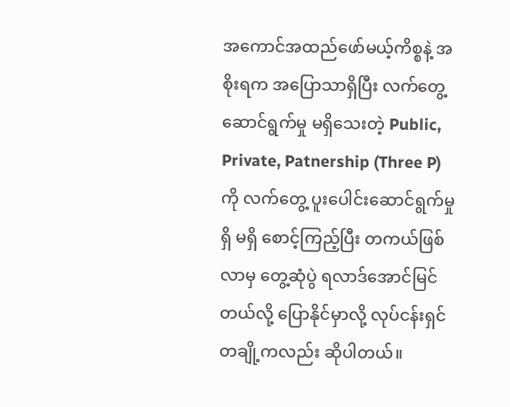အကောင်အထည်ဖော်မယ့်ကိစ္စနဲ့ အစိုးရက အပြောသာရှိပြီး လက်တွေ့ ဆောင်ရွက်မှု မရှိသေးတဲ့ Public, Private, Patnership (Three P) ကို လက်တွေ့ ပူးပေါင်းဆောင်ရွက်မှု ရှိ မရှိ စောင့်ကြည့်ပြီး တကယ်ဖြစ်လာမှ တွေ့ဆုံပွဲ ရလာဒ်အောင်မြင်တယ်လို့ ပြောနိုင်မှာလို့ လုပ်ငန်းရှင်တချို့ကလည်း ဆိုပါတယ်။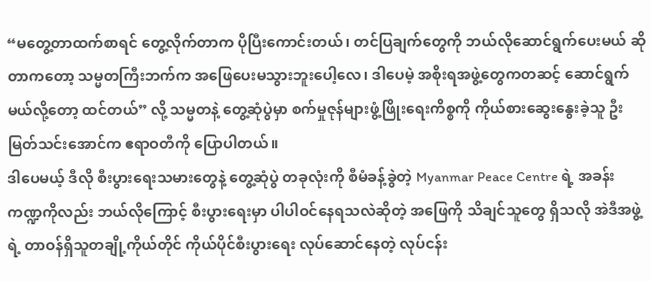“မတွေ့တာထက်စာရင် တွေ့လိုက်တာက ပိုပြီးကောင်းတယ်၊ တင်ပြချက်တွေကို ဘယ်လိုဆောင်ရွက်ပေးမယ် ဆိုတာကတော့ သမ္မတကြီးဘက်က အဖြေပေးမသွားဘူးပေါ့လေ၊ ဒါပေမဲ့ အစိုးရအဖွဲ့တွေကတဆင့် ဆောင်ရွက်မယ်လို့တော့ ထင်တယ်” လို့ သမ္မတနဲ့ တွေ့ဆုံပွဲမှာ စက်မှုဇုန်များဖွံ့ဖြိုးရေးကိစ္စကို ကိုယ်စားဆွေးနွေးခဲ့သူ ဦးမြတ်သင်းအောင်က ဧရာဝတီကို ပြောပါတယ်။
ဒါပေမယ့် ဒီလို စီးပွားရေးသမားတွေနဲ့ တွေ့ဆုံပွဲ တခုလုံးကို စီမံခန့်ခွဲတဲ့ Myanmar Peace Centre ရဲ့ အခန်းကဏ္ဍကိုလည်း ဘယ်လိုကြောင့် စီးပွားရေးမှာ ပါပါဝင်နေရသလဲဆိုတဲ့ အဖြေကို သိချင်သူတွေ ရှိသလို အဲဒီအဖွဲ့ရဲ့ တာဝန်ရှိသူတချို့ကိုယ်တိုင် ကိုယ်ပိုင်စီးပွားရေး လုပ်ဆောင်နေတဲ့ လုပ်ငန်း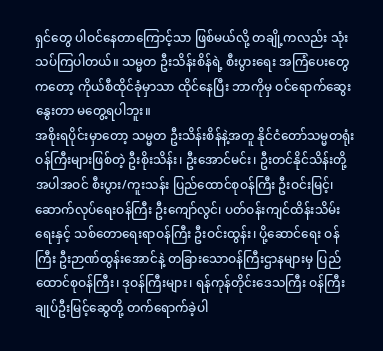ရှင်တွေ ပါဝင်နေတာကြောင့်သာ ဖြစ်မယ်လို့ တချို့ကလည်း သုံးသပ်ကြပါတယ်။ သမ္မတ ဦးသိန်းစိန်ရဲ့ စီးပွားရေး အကြံပေးတွေကတော့ ကိုယ်စီထိုင်ခုံမှာသာ ထိုင်နေပြီး ဘာကိုမှ ဝင်ရောက်ဆွေးနွေးတာ မတွေ့ရပါဘူး။
အစိုးရပိုင်းမှာတော့ သမ္မတ ဦးသိန်းစိန်နဲ့အတူ နိုင်ငံတော်သမ္မတရုံး ဝန်ကြီးများဖြစ်တဲ့ ဦးစိုးသိန်း၊ ဦးအောင်မင်း၊ ဦးတင်နိုင်သိန်းတို့ အပါအဝင် စီးပွား/ကူးသန်း ပြည်ထောင်စုဝန်ကြီး ဦးဝင်းမြင့်၊ ဆောက်လုပ်ရေးဝန်ကြီး ဦးကျော်လွင်၊ ပတ်ဝန်းကျင်ထိန်းသိမ်းရေးနှင့် သစ်တောရေးရာဝန်ကြီး ဦးဝင်းထွန်း၊ ပို့ဆောင်ရေး ဝန်ကြီး ဦးဉာဏ်ထွန်းအောင်နဲ့ တခြားသောဝန်ကြီးဌာနများမှ ပြည်ထောင်စုဝန်ကြီး၊ ဒုဝန်ကြီးများ၊ ရန်ကုန်တိုင်းဒေသကြီး ဝန်ကြီးချုပ်ဦးမြင့်ဆွေတို့ တက်ရောက်ခဲ့ပါ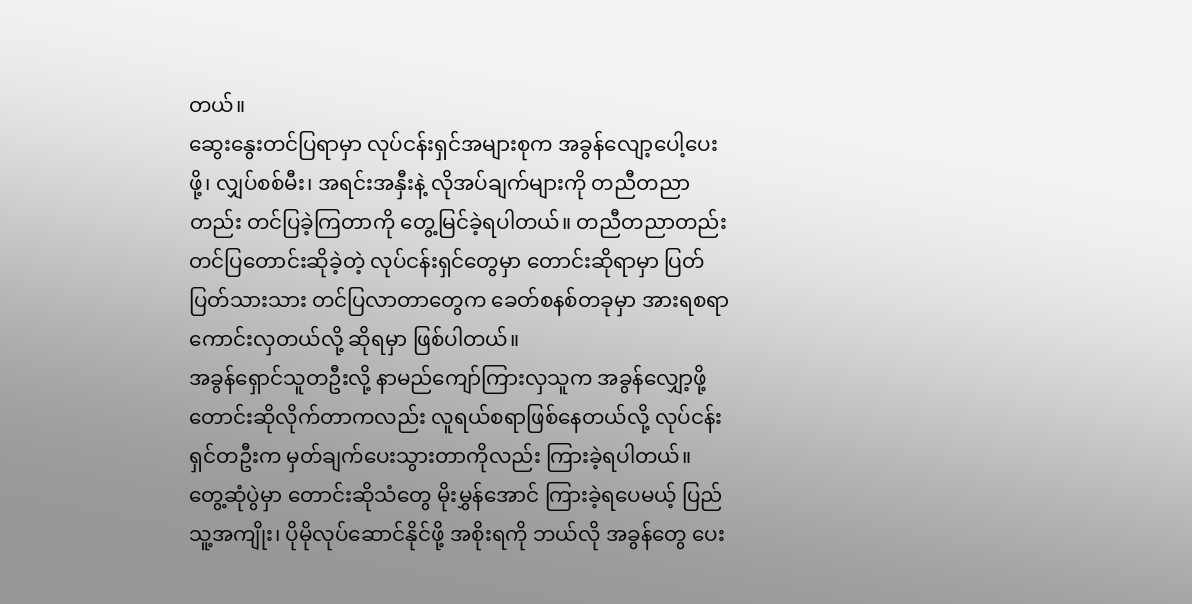တယ်။
ဆွေးနွေးတင်ပြရာမှာ လုပ်ငန်းရှင်အများစုက အခွန်လျော့ပေါ့ပေးဖို့၊ လျှပ်စစ်မီး၊ အရင်းအနှီးနဲ့ လိုအပ်ချက်များကို တညီတညာတည်း တင်ပြခဲ့ကြတာကို တွေ့မြင်ခဲ့ရပါတယ်။ တညီတညာတည်း တင်ပြတောင်းဆိုခဲ့တဲ့ လုပ်ငန်းရှင်တွေမှာ တောင်းဆိုရာမှာ ပြတ်ပြတ်သားသား တင်ပြလာတာတွေက ခေတ်စနစ်တခုမှာ အားရစရာ ကောင်းလှတယ်လို့ ဆိုရမှာ ဖြစ်ပါတယ်။
အခွန်ရှောင်သူတဦးလို့ နာမည်ကျော်ကြားလှသူက အခွန်လျှော့ဖို့ တောင်းဆိုလိုက်တာကလည်း လူရယ်စရာဖြစ်နေတယ်လို့ လုပ်ငန်းရှင်တဦးက မှတ်ချက်ပေးသွားတာကိုလည်း ကြားခဲ့ရပါတယ်။
တွေ့ဆုံပွဲမှာ တောင်းဆိုသံတွေ မိုးမွှန်အောင် ကြားခဲ့ရပေမယ့် ပြည်သူ့အကျိုး၊ ပိုမိုလုပ်ဆောင်နိုင်ဖို့ အစိုးရကို ဘယ်လို အခွန်တွေ ပေး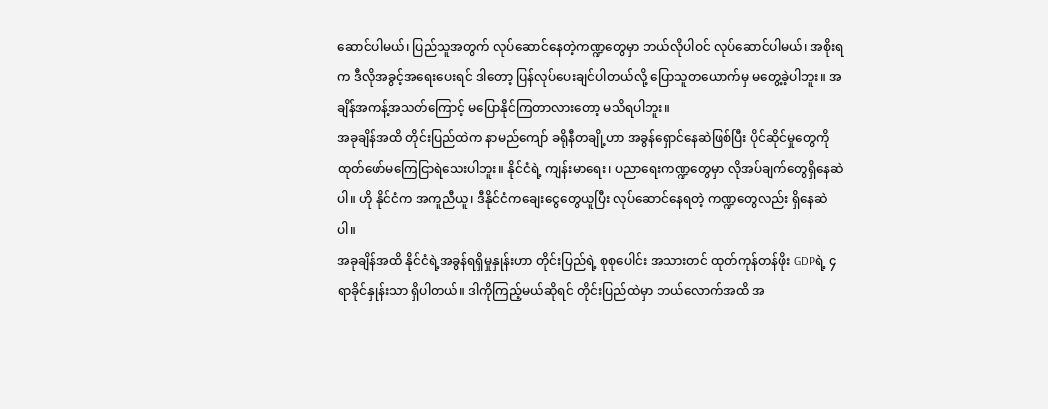ဆောင်ပါမယ်၊ ပြည်သူအတွက် လုပ်ဆောင်နေတဲ့ကဏ္ဍတွေမှာ ဘယ်လိုပါဝင် လုပ်ဆောင်ပါမယ်၊ အစိုးရက ဒီလိုအခွင့်အရေးပေးရင် ဒါတော့ ပြန်လုပ်ပေးချင်ပါတယ်လို့ ပြောသူတယောက်မှ မတွေ့ခဲ့ပါဘူး။ အချိန်အကန့်အသတ်ကြောင့် မပြောနိုင်ကြတာလားတော့ မသိရပါဘူး။
အခုချိန်အထိ တိုင်းပြည်ထဲက နာမည်ကျော် ခရိုနီတချို့ဟာ အခွန်ရှောင်နေဆဲဖြစ်ပြီး ပိုင်ဆိုင်မှုတွေကို ထုတ်ဖော်မကြေငြာရဲသေးပါဘူး။ နိုင်ငံရဲ့ ကျန်းမာရေး၊ ပညာရေးကဏ္ဍတွေမှာ လိုအပ်ချက်တွေရှိနေဆဲပါ။ ဟို နိုင်ငံက အကူညီယူ၊ ဒီနိုင်ငံကချေးငွေတွေယူပြီး လုပ်ဆောင်နေရတဲ့ ကဏ္ဍတွေလည်း ရှိနေဆဲပါ။
အခုချိန်အထိ နိုင်ငံရဲ့အခွန်ရရှိမှုနှုန်းဟာ တိုင်းပြည်ရဲ့ စုစုပေါင်း အသားတင် ထုတ်ကုန်တန်ဖိုး GDPရဲ့ ၄ ရာခိုင်နှုန်းသာ ရှိပါတယ်။ ဒါကိုကြည့်မယ်ဆိုရင် တိုင်းပြည်ထဲမှာ ဘယ်လောက်အထိ အ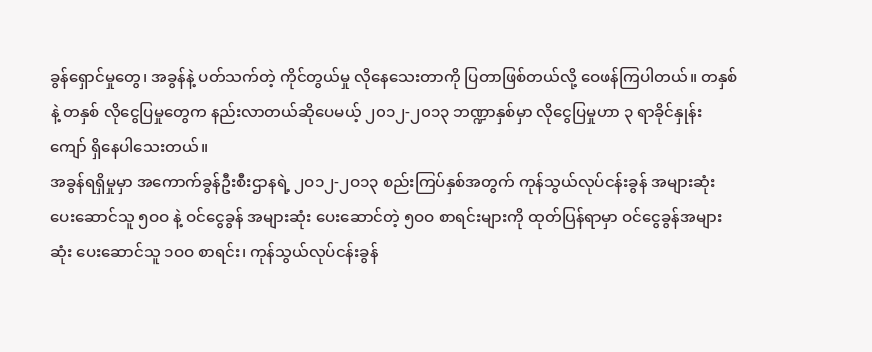ခွန်ရှောင်မှုတွေ၊ အခွန်နဲ့ ပတ်သက်တဲ့ ကိုင်တွယ်မှု လိုနေသေးတာကို ပြတာဖြစ်တယ်လို့ ဝေဖန်ကြပါတယ်။ တနှစ်နဲ့ တနှစ် လိုငွေပြမှုတွေက နည်းလာတယ်ဆိုပေမယ့် ၂၀၁၂-၂၀၁၃ ဘဏ္ဍာနှစ်မှာ လိုငွေပြမှုဟာ ၃ ရာခိုင်နှုန်းကျော် ရှိနေပါသေးတယ်။
အခွန်ရရှိမှုမှာ အကောက်ခွန်ဦးစီးဌာနရဲ့ ၂ဝ၁၂-၂ဝ၁၃ စည်းကြပ်နှစ်အတွက် ကုန်သွယ်လုပ်ငန်းခွန် အများဆုံး ပေးဆောင်သူ ၅ဝဝ နဲ့ ဝင်ငွေခွန် အများဆုံး ပေးဆောင်တဲ့ ၅ဝဝ စာရင်းများကို ထုတ်ပြန်ရာမှာ ဝင်ငွေခွန်အများဆုံး ပေးဆောင်သူ ၁ဝဝ စာရင်း၊ ကုန်သွယ်လုပ်ငန်းခွန်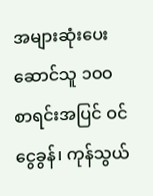အများဆုံးပေးဆောင်သူ ၁ဝဝ စာရင်းအပြင် ဝင်ငွေခွန်၊ ကုန်သွယ်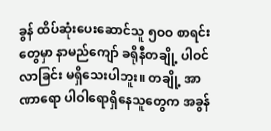ခွန် ထိပ်ဆုံးပေးဆောင်သူ ၅ဝဝ စာရင်းတွေမှာ နာမည်ကျော် ခရိုနီတချို့ ပါဝင်လာခြင်း မရှိသေးပါဘူး။ တချို့ အာဏာရော ပါဝါရောရှိနေသူတွေက အခွန်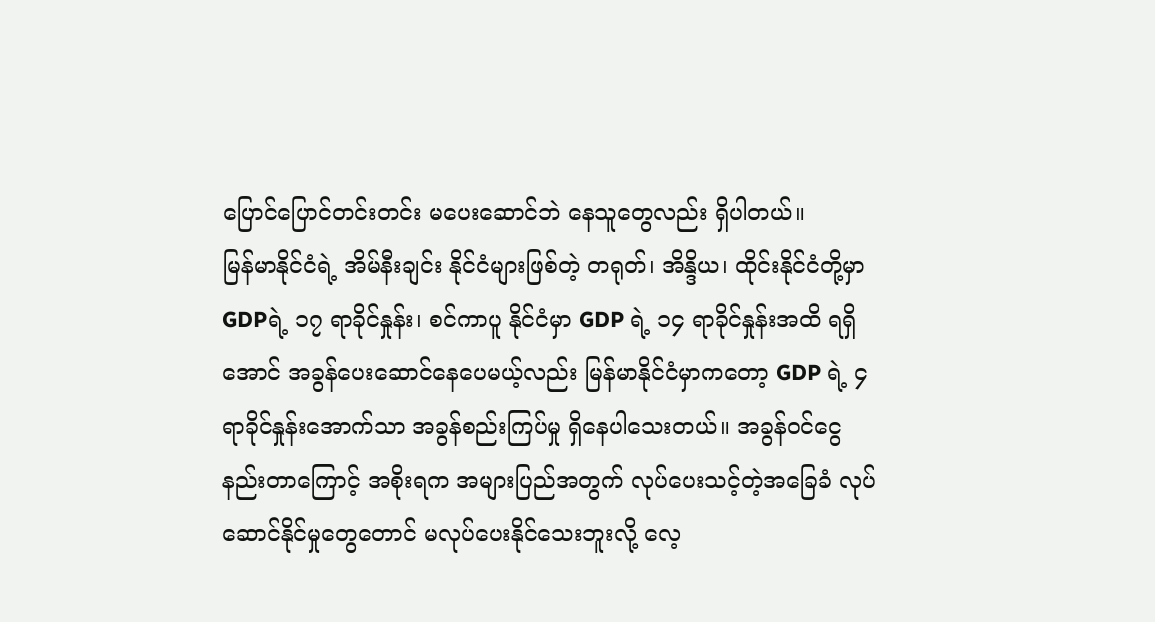ပြောင်ပြောင်တင်းတင်း မပေးဆောင်ဘဲ နေသူတွေလည်း ရှိပါတယ်။
မြန်မာနိုင်ငံရဲ့ အိမ်နီးချင်း နိုင်ငံများဖြစ်တဲ့ တရုတ်၊ အိန္ဒိယ၊ ထိုင်းနိုင်ငံတို့မှာ GDPရဲ့ ၁၇ ရာခိုင်နှုန်း၊ စင်ကာပူ နိုင်ငံမှာ GDP ရဲ့ ၁၄ ရာခိုင်နှုန်းအထိ ရရှိအောင် အခွန်ပေးဆောင်နေပေမယ့်လည်း မြန်မာနိုင်ငံမှာကတော့ GDP ရဲ့ ၄ ရာခိုင်နှုန်းအောက်သာ အခွန်စည်းကြပ်မှု ရှိနေပါသေးတယ်။ အခွန်ဝင်ငွေ နည်းတာကြောင့် အစိုးရက အများပြည်အတွက် လုပ်ပေးသင့်တဲ့အခြေခံ လုပ်ဆောင်နိုင်မှုတွေတောင် မလုပ်ပေးနိုင်သေးဘူးလို့ လေ့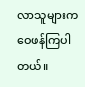လာသူများက ဝေဖန်ကြပါတယ်။